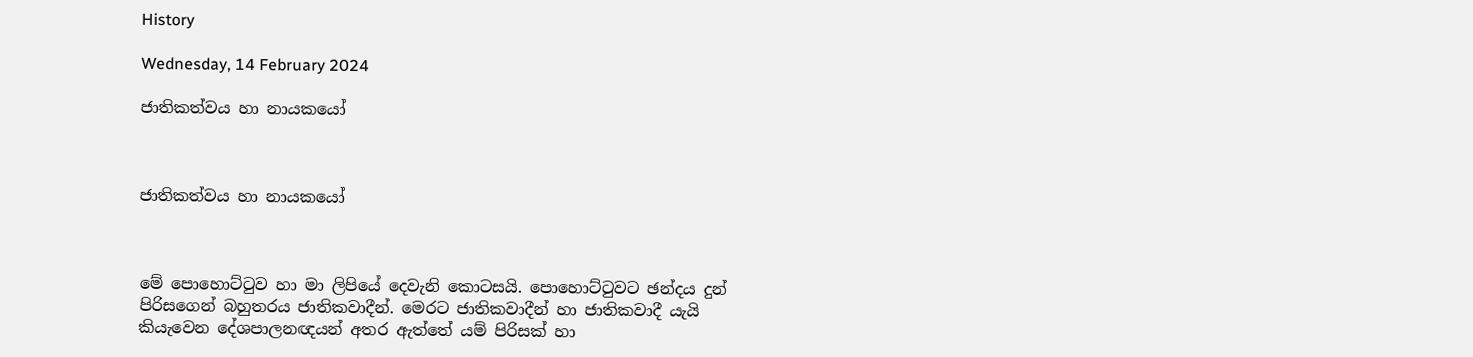History

Wednesday, 14 February 2024

ජාතිකත්වය හා නායකයෝ



ජාතිකත්වය හා නායකයෝ



මේ පොහොට්ටුව හා මා ලිපියේ දෙවැනි කොටසයි. පොහොට්ටුවට ඡන්දය දුන් පිරිසගෙන් බහුතරය ජාතිකවාදීන්. මෙරට ජාතිකවාදීන් හා ජාතිකවාදී යැයි කියැවෙන දේශපාලනඥයන් අතර ඇත්තේ යම් පිරිසක් හා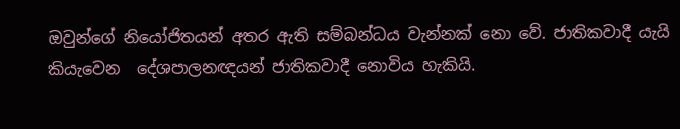ඔවුන්ගේ නියෝජිතයන් අතර ඇති සම්බන්ධය වැන්නක් නො වේ. ජාතිකවාදී යැයි  කියැවෙන  දේශපාලනඥයන් ජාතිකවාදී නොවිය හැකියි.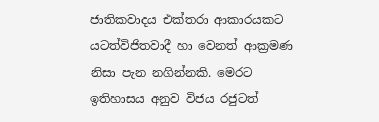ජාතිකවාදය එක්තරා ආකාරයකට යටත්විජිතවාදී හා වෙනත් ආක්‍රමණ නිසා පැන නගින්නකි. මෙරට ඉතිහාසය අනුව විජය රජුටත්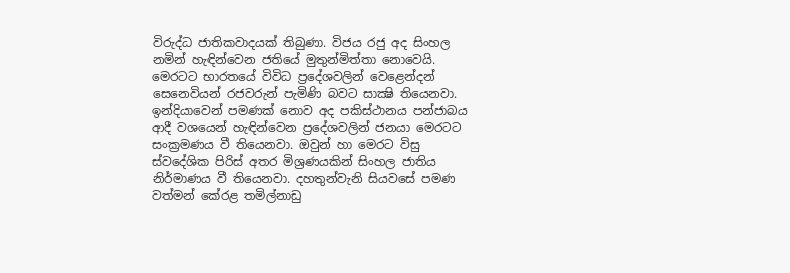විරුද්ධ ජාතිකවාදයක් තිබුණා. විජය රජු අද සිංහල නමින් හැඳින්වෙන ජතියේ මුතුන්මිත්තා නොවෙයි. මෙරටට භාරතයේ විවිධ ප්‍රදේශවලින් වෙළෙන්දන් සෙනෙවියන් රජවරුන් පැමිණි බවට සාක්‍ෂි තියෙනවා. ඉන්දියාවෙන් පමණක් නොව අද පකිස්ථානය පන්ජාබය ආදී වශයෙන් හැඳින්වෙන ප්‍රදේශවලින් ජනයා මෙරටට සංක්‍රමණය වී තියෙනවා. ඔවුන් හා මෙරට විසු ස්වදේශික පිරිස් අතර මිශ්‍රණයකින් සිංහල ජාතිය නිර්මාණය වී තියෙනවා. දහතුන්වැනි සියවසේ පමණ වත්මන් කේරළ තමිල්නාඩු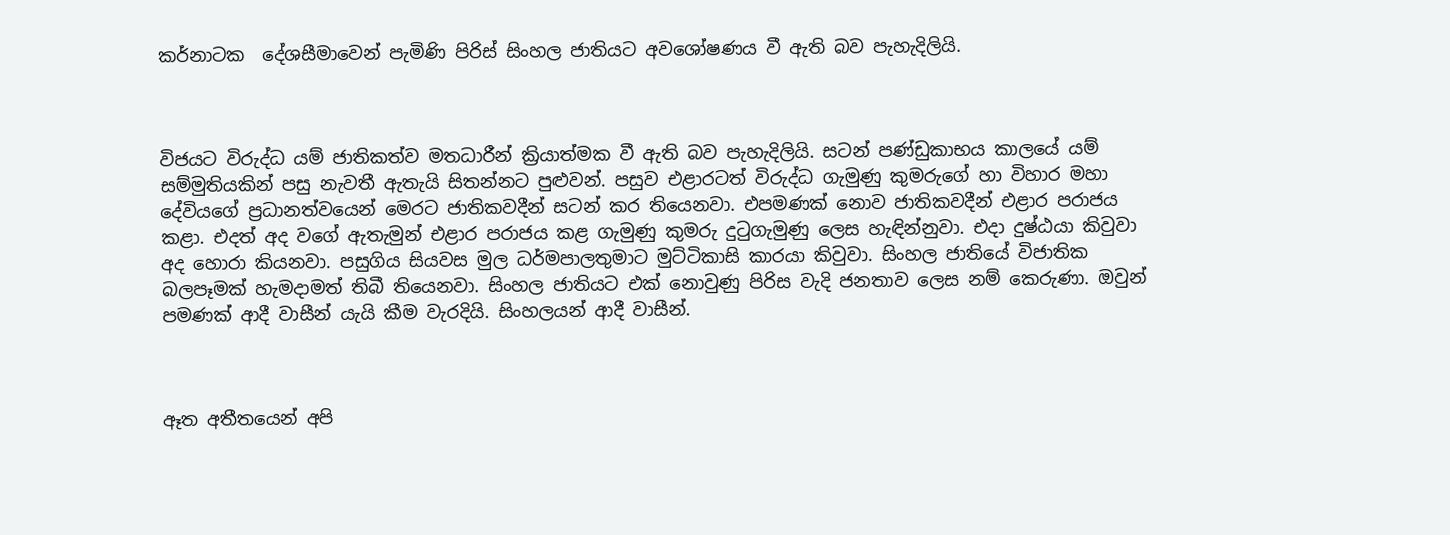කර්නාටක  දේශසීමාවෙන් පැමිණි පිරිස් සිංහල ජාතියට අවශෝෂණය වී ඇති බව පැහැදිලියි.



විජයට විරුද්ධ යම් ජාතිකත්ව මතධාරීන් ක්‍රියාත්මක වී ඇති බව පැහැදිලියි. සටන් පණ්ඩුකාභය කාලයේ යම් සම්මුතියකින් පසු නැවතී ඇතැයි සිතන්නට පුළුවන්. පසුව එළාරටත් විරුද්ධ ගැමුණු කුමරුගේ හා විහාර මහා දේවියගේ ප්‍රධානත්වයෙන් මෙරට ජාතිකවදීන් සටන් කර තියෙනවා. එපමණක් නොව ජාතිකවදීන් එළාර පරාජය කළා. එදත් අද වගේ ඇතැමුන් එළාර පරාජය කළ ගැමුණු කුමරු දුටුගැමුණු ලෙස හැඳින්නුවා. එදා දුෂ්ඨයා කිවුවා අද හොරා කියනවා. පසුගිය සියවස මුල ධර්මපාලතුමාට මුට්ටිකාසි කාරයා කිවුවා. සිංහල ජාතියේ විජාතික බලපෑමක් හැමදාමත් තිබී තියෙනවා. සිංහල ජාතියට එක් නොවුණු පිරිස වැදි ජනතාව ලෙස නම් කෙරුණා. ඔවුන් පමණක් ආදී වාසීන් යැයි කීම වැරදියි. සිංහලයන් ආදී වාසීන්.



ඈත අතීතයෙන් අපි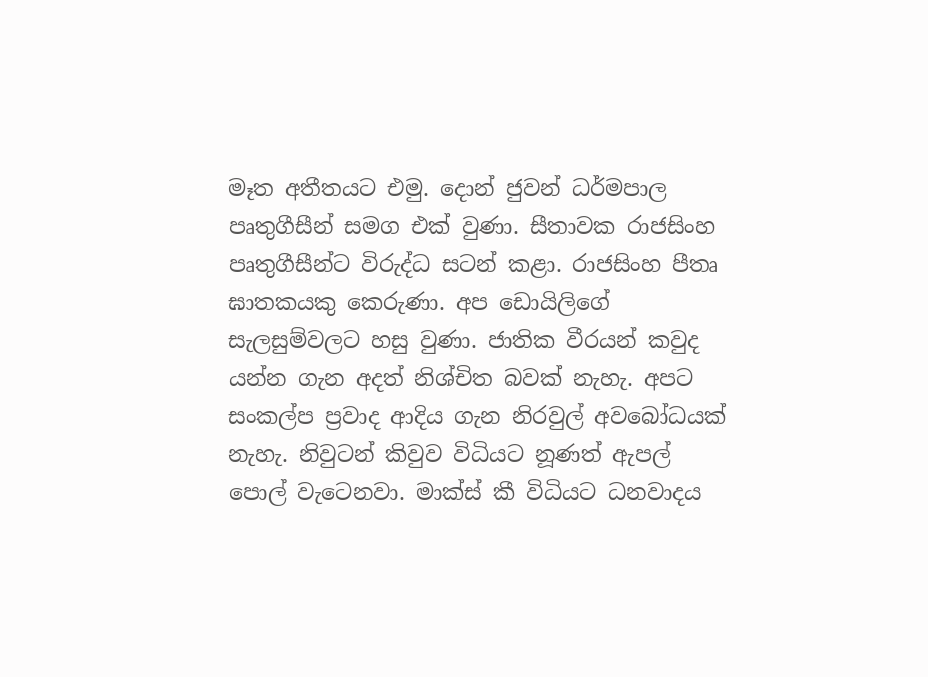මෑත අතීතයට එමු. දොන් ජුවන් ධර්මපාල පෘතුගීසීන් සමග එක් වුණා. සීතාවක රාජසිංහ පෘතුගීසීන්ට විරුද්ධ සටන් කළා. රාජසිංහ පීතෘ ඝාතකයකු කෙරුණා. අප ඩොයිලිගේ සැලසුම්වලට හසු වුණා. ජාතික වීරයන් කවුද යන්න ගැන අදත් නිශ්චිත බවක් නැහැ. අපට සංකල්ප ප්‍රවාද ආදිය ගැන නිරවුල් අවබෝධයක් නැහැ. නිවුටන් කිවුව විධියට නූණත් ඇපල් පොල් වැටෙනවා. මාක්ස් කී විධියට ධනවාදය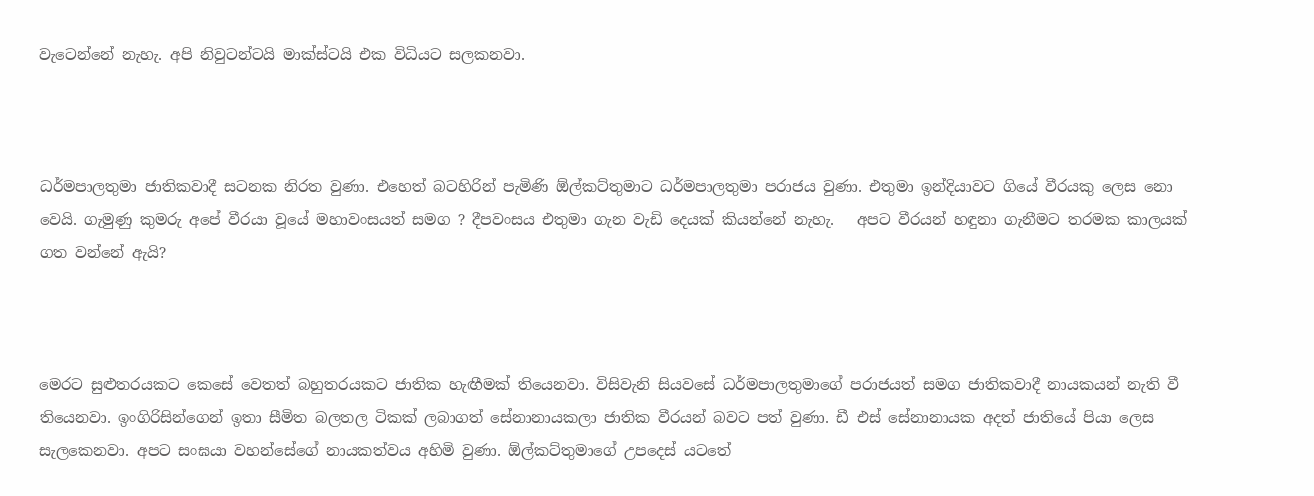වැටෙන්නේ නැහැ. අපි නිවුටන්ටයි මාක්ස්ටයි එක විධියට සලකනවා.



ධර්මපාලතුමා ජාතිකවාදී සටනක නිරත වුණා. එහෙත් බටහිරින් පැමිණි ඕල්කට්තුමාට ධර්මපාලතුමා පරාජය වුණා. එතුමා ඉන්දියාවට ගියේ වීරයකු ලෙස නො වෙයි. ගැමුණු කුමරු අපේ වීරයා වූයේ මහාවංසයත් සමග ? දීපවංසය එතුමා ගැන වැඩි දෙයක් කියන්නේ නැහැ.   අපට වීරයන් හඳුනා ගැනීමට තරමක කාලයක් ගත වන්නේ ඇයි?



මෙරට සුළුතරයකට කෙසේ වෙතත් බහුතරයකට ජාතික හැඟීමක් තියෙනවා. විසිවැනි සියවසේ ධර්මපාලතුමාගේ පරාජයත් සමග ජාතිකවාදී නායකයන් නැති වී තියෙනවා. ඉංගිරිසින්ගෙන් ඉතා සීමිත බලතල ටිකක් ලබාගත් සේනානායකලා ජාතික වීරයන් බවට පත් වුණා. ඩී එස් සේනානායක අදත් ජාතියේ පියා ලෙස සැලකෙනවා. අපට සංඝයා වහන්සේගේ නායකත්වය අහිමි වුණා. ඕල්කට්තුමාගේ උපදෙස් යටතේ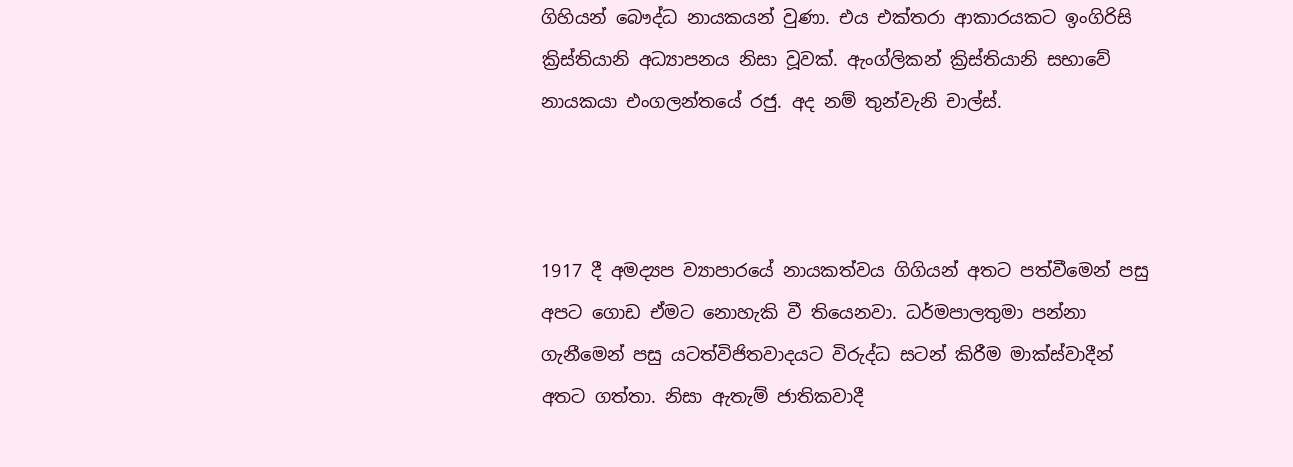ගිහියන් බෞද්ධ නායකයන් වුණා. එය එක්තරා ආකාරයකට ඉංගිරිසි ක්‍රිස්තියානි අධ්‍යාපනය නිසා වූවක්. ඇංග්ලිකන් ක්‍රිස්තියානි සභාවේ නායකයා එංගලන්තයේ රජු. අද නම් තුන්වැනි චාල්ස්.



1917 දී අමද්‍යප ව්‍යාපාරයේ නායකත්වය ගිගියන් අතට පත්වීමෙන් පසු අපට ගොඩ ඒමට නොහැකි වී තියෙනවා. ධර්මපාලතුමා පන්නා ගැනීමෙන් පසු යටත්විජිතවාදයට විරුද්ධ සටන් කිරීම මාක්ස්වාදීන් අතට ගත්තා. නිසා ඇතැම් ජාතිකවාදී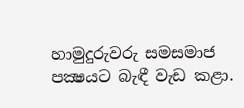හාමුදුරුවරු සමසමාජ පක්‍ෂයට බැඳී වැඩ කළා.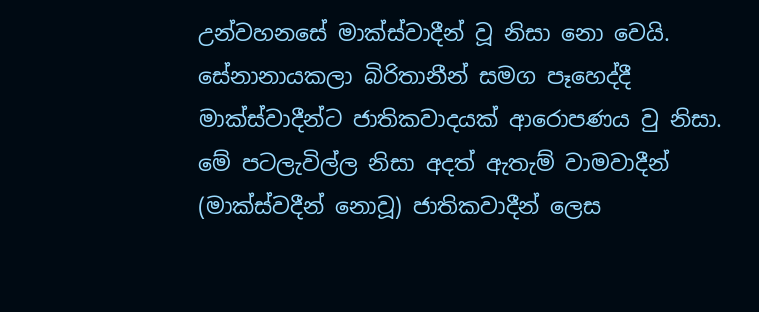උන්වහනසේ මාක්ස්වාදීන් වූ නිසා නො වෙයි. සේනානායකලා බිරිතානීන් සමග පෑහෙද්දී මාක්ස්වාදීන්ට ජාතිකවාදයක් ආරොපණය වු නිසා. මේ පටලැවිල්ල නිසා අදත් ඇතැම් වාමවාදීන් (මාක්ස්වදීන් නොවූ) ජාතිකවාදීන් ලෙස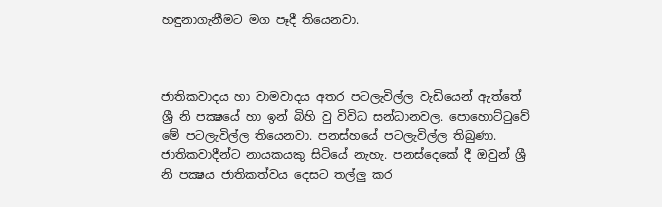හඳුනාගැනීමට මග පෑදී තියෙනවා.



ජාතිකවාදය හා වාමවාදය අතර පටලැවිල්ල වැඩියෙන් ඇත්තේ ශ්‍රී නි පක්‍ෂයේ හා ඉන් බිහි වු විවිධ සන්ධානවල. පොහොට්ටුවේ   මේ පටලැවිල්ල තියෙනවා. පනස්හයේ පටලැවිල්ල තිබුණා. ජාතිකවාදීන්ට නායකයකු සිටියේ නැහැ. පනස්දෙකේ දී ඔවුන් ශ්‍රී නි පක්‍ෂය ජාතිකත්වය දෙසට තල්ලු කර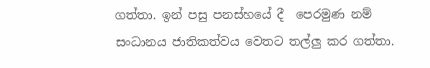ගත්තා. ඉන් පසු පනස්හයේ දී  පෙරමුණ නම් සංධානය ජාතිකත්වය වෙතට තල්ලු කර ගත්තා.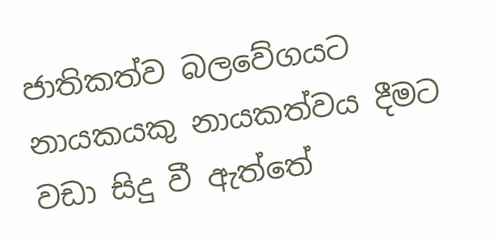ජාතිකත්ව බලවේගයට නායකයකු නායකත්වය දීමට වඩා සිදු වී ඇත්තේ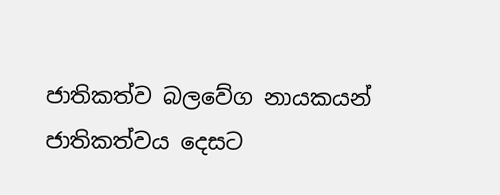ජාතිකත්ව බලවේග නායකයන් ජාතිකත්වය දෙසට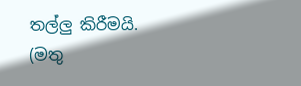තල්ලු කිරීමයි. (මතු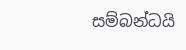සම්බන්ධයි